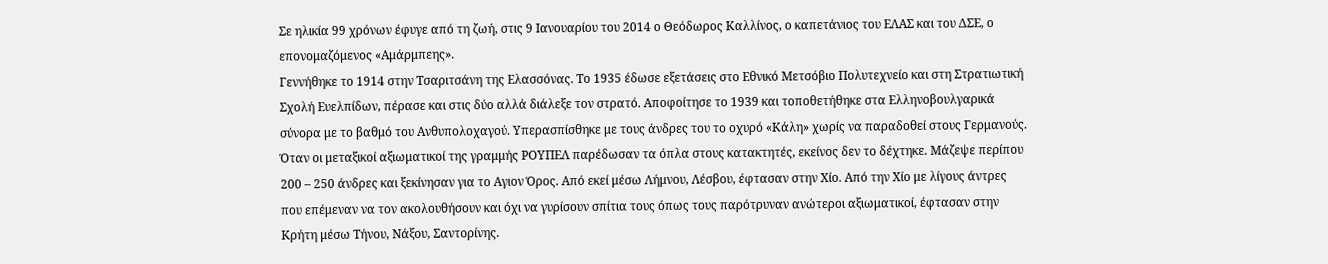Σε ηλικία 99 χρόνων έφυγε από τη ζωή, στις 9 Ιανουαρίου του 2014 ο Θεόδωρος Καλλίνος, ο καπετάνιος του ΕΛΑΣ και του ΔΣΕ, ο επονομαζόμενος «Αμάρμπεης».
Γεννήθηκε το 1914 στην Τσαριτσάνη της Ελασσόνας. Το 1935 έδωσε εξετάσεις στο Εθνικό Μετσόβιο Πολυτεχνείο και στη Στρατιωτική Σχολή Ευελπίδων, πέρασε και στις δύο αλλά διάλεξε τον στρατό. Αποφοίτησε το 1939 και τοποθετήθηκε στα Ελληνοβουλγαρικά σύνορα με το βαθμό του Ανθυπολοχαγού. Υπερασπίσθηκε με τους άνδρες του το οχυρό «Κάλη» χωρίς να παραδοθεί στους Γερμανούς.
Όταν οι μεταξικοί αξιωματικοί της γραμμής ΡΟΥΠΕΛ παρέδωσαν τα όπλα στους κατακτητές, εκείνος δεν το δέχτηκε. Μάζεψε περίπου 200 – 250 άνδρες και ξεκίνησαν για το Aγιον Όρος. Από εκεί μέσω Λήμνου, Λέσβου, έφτασαν στην Χίο. Από την Χίο με λίγους άντρες που επέμεναν να τον ακολουθήσουν και όχι να γυρίσουν σπίτια τους όπως τους παρότρυναν ανώτεροι αξιωματικοί, έφτασαν στην Κρήτη μέσω Τήνου, Νάξου, Σαντορίνης.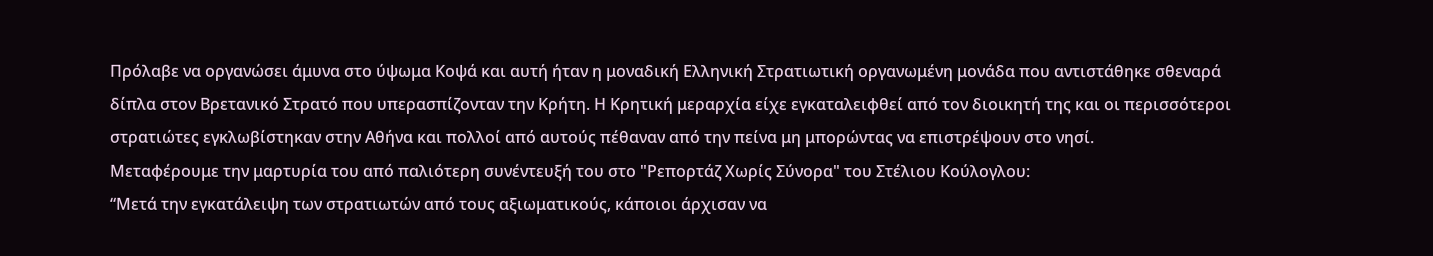Πρόλαβε να οργανώσει άμυνα στο ύψωμα Κοψά και αυτή ήταν η μοναδική Ελληνική Στρατιωτική οργανωμένη μονάδα που αντιστάθηκε σθεναρά δίπλα στον Βρετανικό Στρατό που υπερασπίζονταν την Κρήτη. Η Κρητική μεραρχία είχε εγκαταλειφθεί από τον διοικητή της και οι περισσότεροι στρατιώτες εγκλωβίστηκαν στην Αθήνα και πολλοί από αυτούς πέθαναν από την πείνα μη μπορώντας να επιστρέψουν στο νησί.
Μεταφέρουμε την μαρτυρία του από παλιότερη συνέντευξή του στο "Ρεπορτάζ Χωρίς Σύνορα" του Στέλιου Κούλογλου:
“Μετά την εγκατάλειψη των στρατιωτών από τους αξιωματικούς, κάποιοι άρχισαν να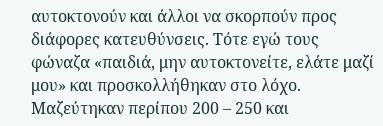αυτοκτονούν και άλλοι να σκορπούν προς διάφορες κατευθύνσεις. Τότε εγώ τους φώναζα «παιδιά, μην αυτοκτονείτε, ελάτε μαζί μου» και προσκολλήθηκαν στο λόχο. Μαζεύτηκαν περίπου 200 – 250 και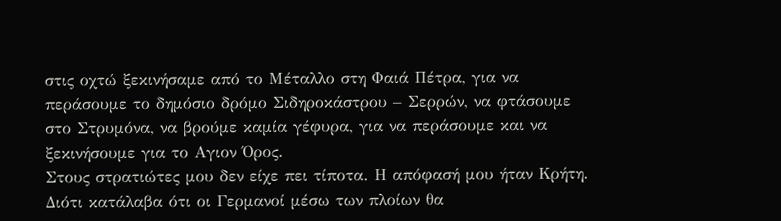στις οχτώ ξεκινήσαμε από το Μέταλλο στη Φαιά Πέτρα, για να περάσουμε το δημόσιο δρόμο Σιδηροκάστρου – Σερρών, να φτάσουμε στο Στρυμόνα, να βρούμε καμία γέφυρα, για να περάσουμε και να ξεκινήσουμε για το Aγιον Όρος.
Στους στρατιώτες μου δεν είχε πει τίποτα. Η απόφασή μου ήταν Κρήτη. Διότι κατάλαβα ότι οι Γερμανοί μέσω των πλοίων θα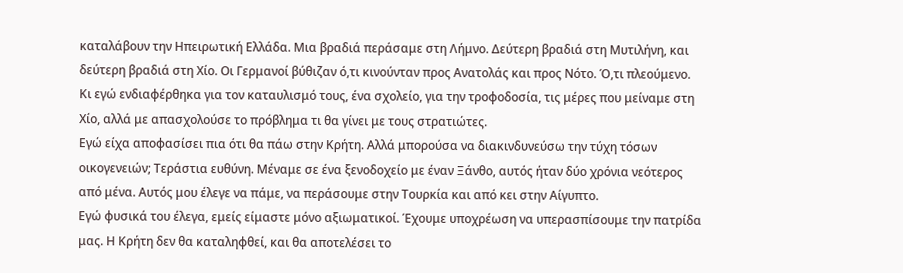καταλάβουν την Ηπειρωτική Ελλάδα. Μια βραδιά περάσαμε στη Λήμνο. Δεύτερη βραδιά στη Μυτιλήνη, και δεύτερη βραδιά στη Χίο. Οι Γερμανοί βύθιζαν ό,τι κινούνταν προς Ανατολάς και προς Νότο. Ό,τι πλεούμενο. Κι εγώ ενδιαφέρθηκα για τον καταυλισμό τους, ένα σχολείο, για την τροφοδοσία, τις μέρες που μείναμε στη Χίο, αλλά με απασχολούσε το πρόβλημα τι θα γίνει με τους στρατιώτες.
Εγώ είχα αποφασίσει πια ότι θα πάω στην Κρήτη. Αλλά μπορούσα να διακινδυνεύσω την τύχη τόσων οικογενειών; Τεράστια ευθύνη. Μέναμε σε ένα ξενοδοχείο με έναν Ξάνθο, αυτός ήταν δύο χρόνια νεότερος από μένα. Αυτός μου έλεγε να πάμε, να περάσουμε στην Τουρκία και από κει στην Αίγυπτο.
Εγώ φυσικά του έλεγα, εμείς είμαστε μόνο αξιωματικοί. Έχουμε υποχρέωση να υπερασπίσουμε την πατρίδα μας. Η Κρήτη δεν θα καταληφθεί, και θα αποτελέσει το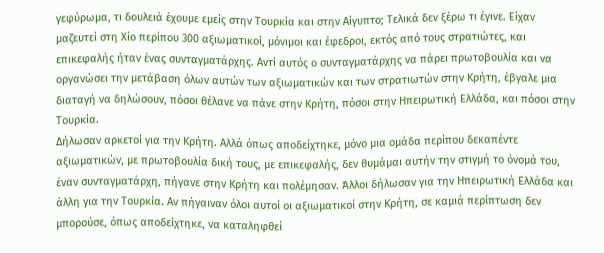γεφύρωμα, τι δουλειά έχουμε εμείς στην Τουρκία και στην Αίγυπτο; Τελικά δεν ξέρω τι έγινε. Είχαν μαζευτεί στη Χίο περίπου 300 αξιωματικοί, μόνιμοι και έφεδροι, εκτός από τους στρατιώτες, και επικεφαλής ήταν ένας συνταγματάρχης. Αντί αυτός ο συνταγματάρχης να πάρει πρωτοβουλία και να οργανώσει την μετάβαση όλων αυτών των αξιωματικών και των στρατιωτών στην Κρήτη, έβγαλε μια διαταγή να δηλώσουν, πόσοι θέλανε να πάνε στην Κρήτη, πόσοι στην Ηπειρωτική Ελλάδα, και πόσοι στην Τουρκία.
Δήλωσαν αρκετοί για την Κρήτη. Αλλά όπως αποδείχτηκε, μόνο μια ομάδα περίπου δεκαπέντε αξιωματικών, με πρωτοβουλία δική τους, με επικεφαλής, δεν θυμάμαι αυτήν την στιγμή το όνομά του, έναν συνταγματάρχη, πήγανε στην Κρήτη και πολέμησαν. Άλλοι δήλωσαν για την Ηπειρωτική Ελλάδα και άλλη για την Τουρκία. Αν πήγαιναν όλοι αυτοί οι αξιωματικοί στην Κρήτη, σε καμιά περίπτωση δεν μπορούσε, όπως αποδείχτηκε, να καταληφθεί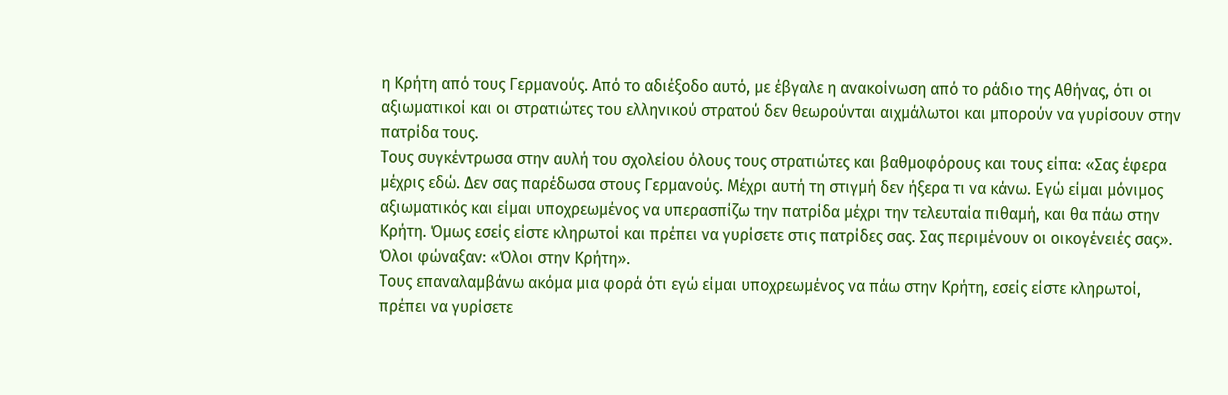η Κρήτη από τους Γερμανούς. Από το αδιέξοδο αυτό, με έβγαλε η ανακοίνωση από το ράδιο της Αθήνας, ότι οι αξιωματικοί και οι στρατιώτες του ελληνικού στρατού δεν θεωρούνται αιχμάλωτοι και μπορούν να γυρίσουν στην πατρίδα τους.
Τους συγκέντρωσα στην αυλή του σχολείου όλους τους στρατιώτες και βαθμοφόρους και τους είπα: «Σας έφερα μέχρις εδώ. Δεν σας παρέδωσα στους Γερμανούς. Μέχρι αυτή τη στιγμή δεν ήξερα τι να κάνω. Εγώ είμαι μόνιμος αξιωματικός και είμαι υποχρεωμένος να υπερασπίζω την πατρίδα μέχρι την τελευταία πιθαμή, και θα πάω στην Κρήτη. Όμως εσείς είστε κληρωτοί και πρέπει να γυρίσετε στις πατρίδες σας. Σας περιμένουν οι οικογένειές σας». Όλοι φώναξαν: «Όλοι στην Κρήτη».
Τους επαναλαμβάνω ακόμα μια φορά ότι εγώ είμαι υποχρεωμένος να πάω στην Κρήτη, εσείς είστε κληρωτοί, πρέπει να γυρίσετε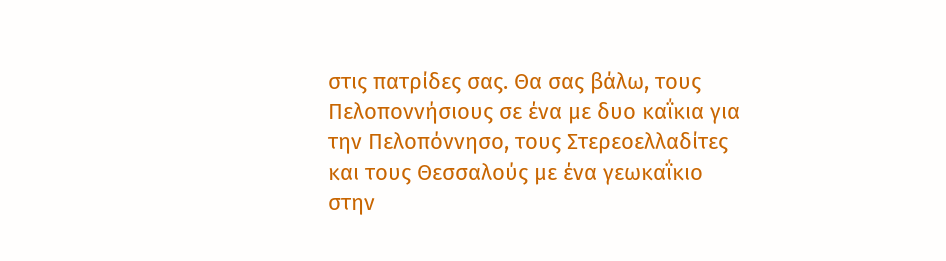στις πατρίδες σας. Θα σας βάλω, τους Πελοποννήσιους σε ένα με δυο καΐκια για την Πελοπόννησο, τους Στερεοελλαδίτες και τους Θεσσαλούς με ένα γεωκαΐκιο στην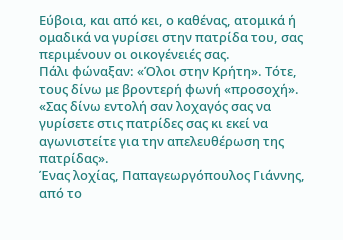Εύβοια, και από κει, ο καθένας, ατομικά ή ομαδικά να γυρίσει στην πατρίδα του, σας περιμένουν οι οικογένειές σας.
Πάλι φώναξαν: «Όλοι στην Κρήτη». Τότε, τους δίνω με βροντερή φωνή «προσοχή». «Σας δίνω εντολή σαν λοχαγός σας να γυρίσετε στις πατρίδες σας κι εκεί να αγωνιστείτε για την απελευθέρωση της πατρίδας».
Ένας λοχίας, Παπαγεωργόπουλος Γιάννης, από το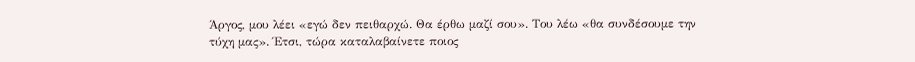Άργος, μου λέει «εγώ δεν πειθαρχώ. Θα έρθω μαζί σου». Του λέω «θα συνδέσουμε την τύχη μας». Έτσι, τώρα καταλαβαίνετε ποιος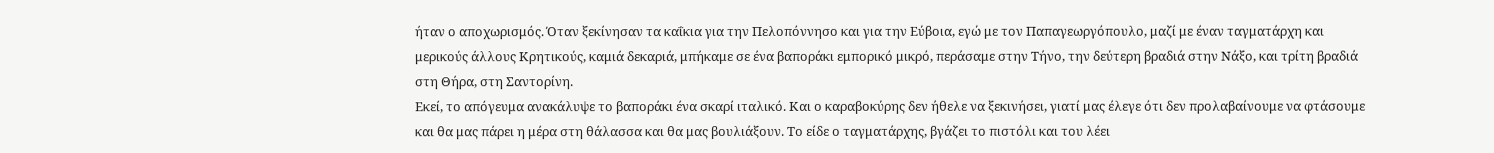ήταν ο αποχωρισμός. Όταν ξεκίνησαν τα καΐκια για την Πελοπόννησο και για την Εύβοια, εγώ με τον Παπαγεωργόπουλο, μαζί με έναν ταγματάρχη και μερικούς άλλους Κρητικούς, καμιά δεκαριά, μπήκαμε σε ένα βαποράκι εμπορικό μικρό, περάσαμε στην Τήνο, την δεύτερη βραδιά στην Νάξο, και τρίτη βραδιά στη Θήρα, στη Σαντορίνη.
Εκεί, το απόγευμα ανακάλυψε το βαποράκι ένα σκαρί ιταλικό. Και ο καραβοκύρης δεν ήθελε να ξεκινήσει, γιατί μας έλεγε ότι δεν προλαβαίνουμε να φτάσουμε και θα μας πάρει η μέρα στη θάλασσα και θα μας βουλιάξουν. Το είδε ο ταγματάρχης, βγάζει το πιστόλι και του λέει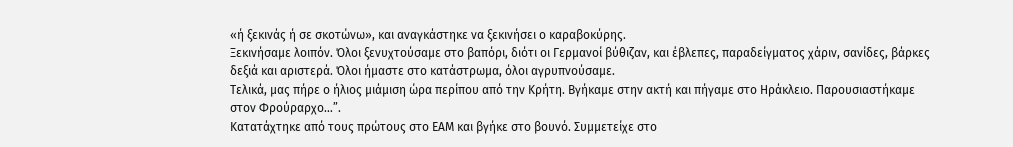«ή ξεκινάς ή σε σκοτώνω», και αναγκάστηκε να ξεκινήσει ο καραβοκύρης.
Ξεκινήσαμε λοιπόν. Όλοι ξενυχτούσαμε στο βαπόρι, διότι οι Γερμανοί βύθιζαν, και έβλεπες, παραδείγματος χάριν, σανίδες, βάρκες δεξιά και αριστερά. Όλοι ήμαστε στο κατάστρωμα, όλοι αγρυπνούσαμε.
Τελικά, μας πήρε ο ήλιος μιάμιση ώρα περίπου από την Κρήτη. Βγήκαμε στην ακτή και πήγαμε στο Ηράκλειο. Παρουσιαστήκαμε στον Φρούραρχο…”.
Κατατάχτηκε από τους πρώτους στο ΕΑΜ και βγήκε στο βουνό. Συμμετείχε στο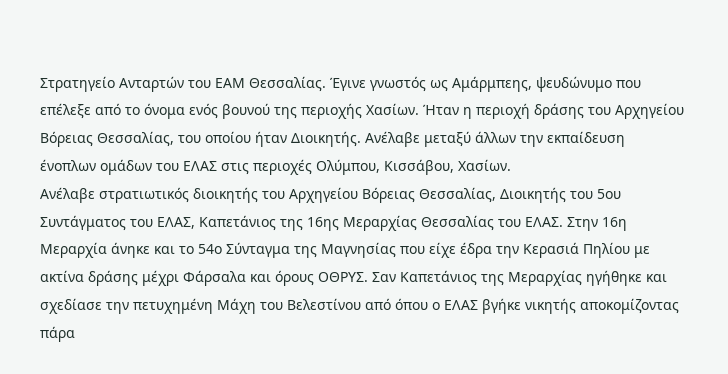Στρατηγείο Ανταρτών του ΕΑΜ Θεσσαλίας. Έγινε γνωστός ως Αμάρμπεης, ψευδώνυμο που επέλεξε από το όνομα ενός βουνού της περιοχής Χασίων. Ήταν η περιοχή δράσης του Αρχηγείου Βόρειας Θεσσαλίας, του οποίου ήταν Διοικητής. Ανέλαβε μεταξύ άλλων την εκπαίδευση ένοπλων ομάδων του ΕΛΑΣ στις περιοχές Ολύμπου, Κισσάβου, Χασίων.
Ανέλαβε στρατιωτικός διοικητής του Αρχηγείου Βόρειας Θεσσαλίας, Διοικητής του 5ου Συντάγματος του ΕΛΑΣ, Καπετάνιος της 16ης Μεραρχίας Θεσσαλίας του ΕΛΑΣ. Στην 16η Μεραρχία άνηκε και το 54ο Σύνταγμα της Μαγνησίας που είχε έδρα την Κερασιά Πηλίου με ακτίνα δράσης μέχρι Φάρσαλα και όρους ΟΘΡΥΣ. Σαν Καπετάνιος της Μεραρχίας ηγήθηκε και σχεδίασε την πετυχημένη Μάχη του Βελεστίνου από όπου ο ΕΛΑΣ βγήκε νικητής αποκομίζοντας πάρα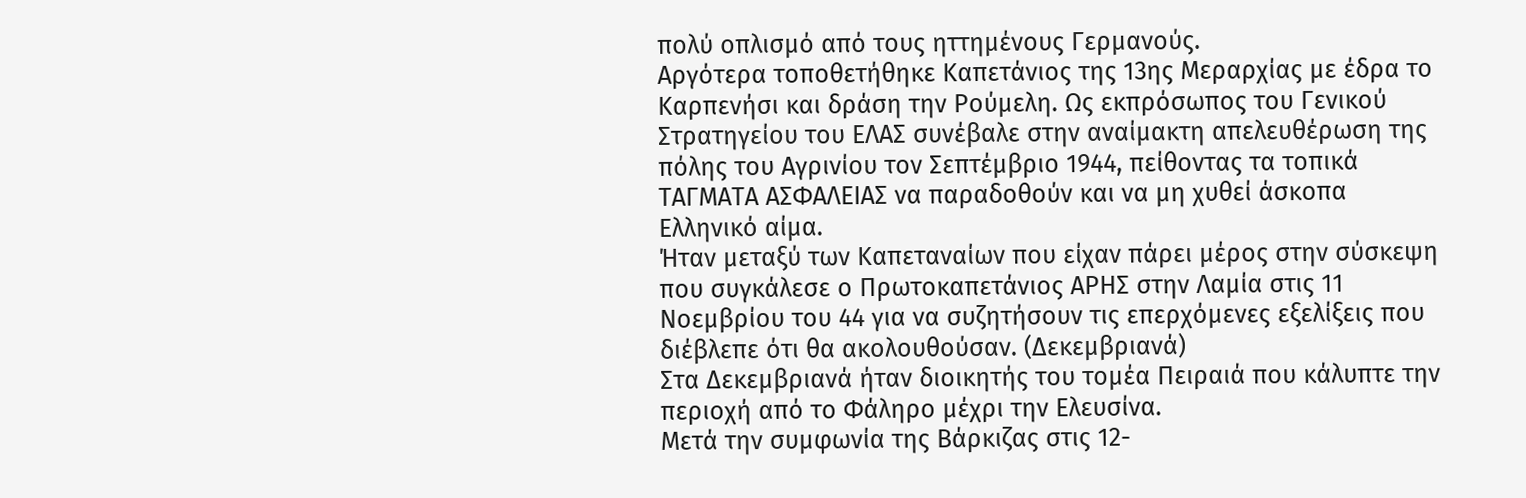πολύ οπλισμό από τους ηττημένους Γερμανούς.
Αργότερα τοποθετήθηκε Καπετάνιος της 13ης Μεραρχίας με έδρα το Καρπενήσι και δράση την Ρούμελη. Ως εκπρόσωπος του Γενικού Στρατηγείου του ΕΛΑΣ συνέβαλε στην αναίμακτη απελευθέρωση της πόλης του Αγρινίου τον Σεπτέμβριο 1944, πείθοντας τα τοπικά ΤΑΓΜΑΤΑ ΑΣΦΑΛΕΙΑΣ να παραδοθούν και να μη χυθεί άσκοπα Ελληνικό αίμα.
Ήταν μεταξύ των Καπεταναίων που είχαν πάρει μέρος στην σύσκεψη που συγκάλεσε ο Πρωτοκαπετάνιος ΑΡΗΣ στην Λαμία στις 11 Νοεμβρίου του 44 για να συζητήσουν τις επερχόμενες εξελίξεις που διέβλεπε ότι θα ακολουθούσαν. (Δεκεμβριανά)
Στα Δεκεμβριανά ήταν διοικητής του τομέα Πειραιά που κάλυπτε την περιοχή από το Φάληρο μέχρι την Ελευσίνα.
Μετά την συμφωνία της Βάρκιζας στις 12-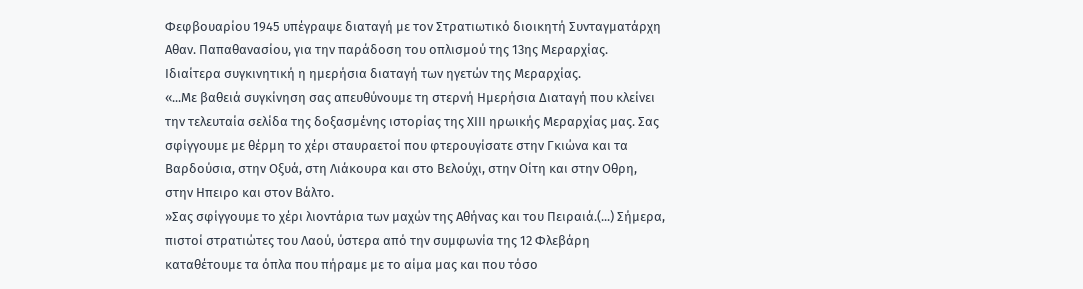Φεφβουαρίου 1945 υπέγραψε διαταγή με τον Στρατιωτικό διοικητή Συνταγματάρχη Αθαν. Παπαθανασίου, για την παράδοση του οπλισμού της 13ης Μεραρχίας.
Ιδιαίτερα συγκινητική η ημερήσια διαταγή των ηγετών της Μεραρχίας.
«...Με βαθειά συγκίνηση σας απευθύνουμε τη στερνή Ημερήσια Διαταγή που κλείνει την τελευταία σελίδα της δοξασμένης ιστορίας της ΧΙΙΙ ηρωικής Μεραρχίας μας. Σας σφίγγουμε με θέρμη το χέρι σταυραετοί που φτερουγίσατε στην Γκιώνα και τα Βαρδούσια, στην Οξυά, στη Λιάκουρα και στο Βελούχι, στην Οίτη και στην Οθρη, στην Ηπειρο και στον Βάλτο.
»Σας σφίγγουμε το χέρι λιοντάρια των μαχών της Αθήνας και του Πειραιά.(...) Σήμερα, πιστοί στρατιώτες του Λαού, ύστερα από την συμφωνία της 12 Φλεβάρη καταθέτουμε τα όπλα που πήραμε με το αίμα μας και που τόσο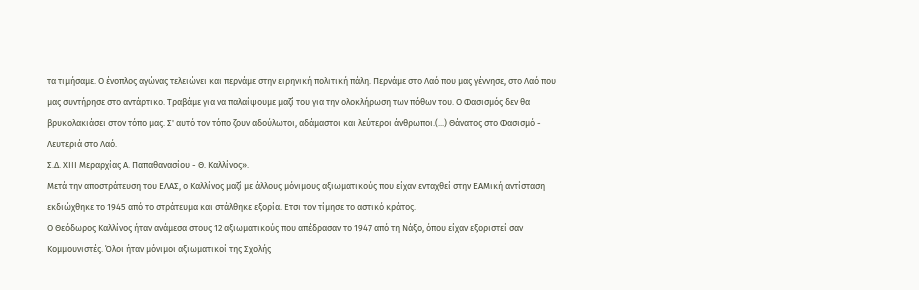τα τιμήσαμε. Ο ένοπλος αγώνας τελειώνει και περνάμε στην ειρηνική πολιτική πάλη. Περνάμε στο Λαό που μας γέννησε, στο Λαό που μας συντήρησε στο αντάρτικο. Τραβάμε για να παλαίψουμε μαζί του για την ολοκλήρωση των πόθων του. Ο Φασισμός δεν θα βρυκολακιάσει στον τόπο μας. Σ' αυτό τον τόπο ζουν αδούλωτοι, αδάμαστοι και λεύτεροι άνθρωποι.(...) Θάνατος στο Φασισμό - Λευτεριά στο Λαό.
Σ.Δ. ΧΙΙΙ Μεραρχίας Α. Παπαθανασίου - Θ. Καλλίνος».
Μετά την αποστράτευση του ΕΛΑΣ, ο Καλλίνος μαζί με άλλους μόνιμους αξιωματικούς που είχαν ενταχθεί στην ΕΑΜική αντίσταση εκδιώχθηκε το 1945 από το στράτευμα και στάλθηκε εξορία. Ετσι τον τίμησε το αστικό κράτος.
Ο Θεόδωρος Καλλίνος ήταν ανάμεσα στους 12 αξιωματικούς που απέδρασαν το 1947 από τη Νάξο, όπου είχαν εξοριστεί σαν Κομμουνιστές. Όλοι ήταν μόνιμοι αξιωματικοί της Σχολής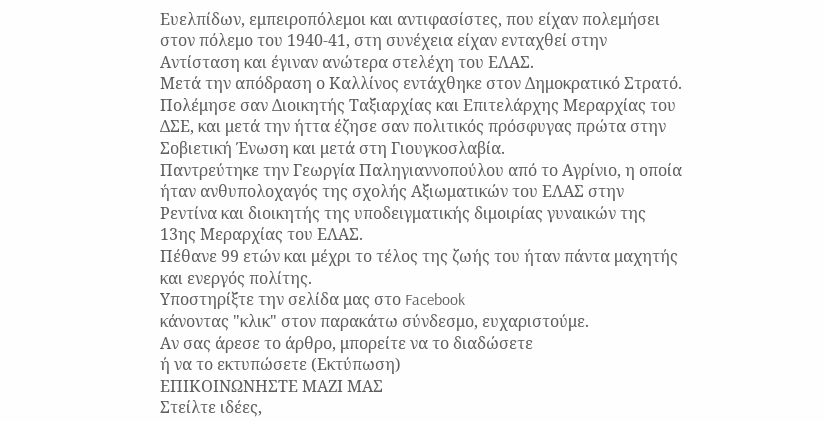Ευελπίδων, εμπειροπόλεμοι και αντιφασίστες, που είχαν πολεμήσει στον πόλεμο του 1940-41, στη συνέχεια είχαν ενταχθεί στην Αντίσταση και έγιναν ανώτερα στελέχη του ΕΛΑΣ.
Μετά την απόδραση ο Καλλίνος εντάχθηκε στον Δημοκρατικό Στρατό. Πολέμησε σαν Διοικητής Ταξιαρχίας και Επιτελάρχης Μεραρχίας του ΔΣΕ, και μετά την ήττα έζησε σαν πολιτικός πρόσφυγας πρώτα στην Σοβιετική Ένωση και μετά στη Γιουγκοσλαβία.
Παντρεύτηκε την Γεωργία Παληγιαννοπούλου από το Αγρίνιο, η οποία ήταν ανθυπολοχαγός της σχολής Αξιωματικών του ΕΛΑΣ στην Ρεντίνα και διοικητής της υποδειγματικής διμοιρίας γυναικών της 13ης Μεραρχίας του ΕΛΑΣ.
Πέθανε 99 ετών και μέχρι το τέλος της ζωής του ήταν πάντα μαχητής και ενεργός πολίτης.
Υποστηρίξτε την σελίδα μας στο Facebook
κάνοντας "κλικ" στον παρακάτω σύνδεσμο, ευχαριστούμε.
Αν σας άρεσε το άρθρο, μπορείτε να το διαδώσετε
ή να το εκτυπώσετε (Εκτύπωση)
ΕΠΙΚΟΙΝΩΝΗΣΤΕ ΜΑΖΙ ΜΑΣ
Στείλτε ιδέες,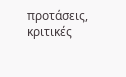προτάσεις, κριτικές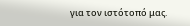για τον ιστότοπό μας.